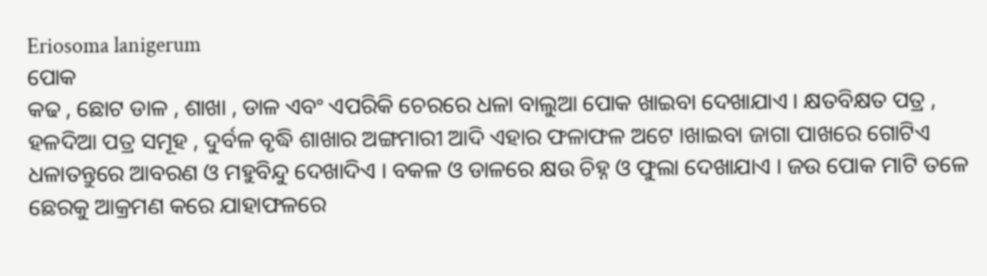Eriosoma lanigerum
ପୋକ
କଢ , ଛୋଟ ଡାଳ , ଶାଖା , ଡାଳ ଏବଂ ଏପରିକି ଚେରରେ ଧଳା ବାଲୁଆ ପୋକ ଖାଇବା ଦେଖାଯାଏ । କ୍ଷତବିକ୍ଷତ ପତ୍ର , ହଳଦିଆ ପତ୍ର ସମୂହ , ଦୁର୍ବଳ ବୃଦ୍ଧି ଶାଖାର ଅଙ୍ଗମାରୀ ଆଦି ଏହାର ଫଳାଫଳ ଅଟେ ।ଖାଇବା ଜାଗା ପାଖରେ ଗୋଟିଏ ଧଳାତନ୍ତୁରେ ଆବରଣ ଓ ମହୁବିନ୍ଦୁ ଦେଖାଦିଏ । ବକଳ ଓ ଡାଳରେ କ୍ଷଉ ଚିହ୍ନ ଓ ଫୁଲା ଦେଖାଯାଏ । ଜଉ ପୋକ ମାଟି ତଳେ ଛେରକୁ ଆକ୍ରମଣ କରେ ଯାହାଫଳରେ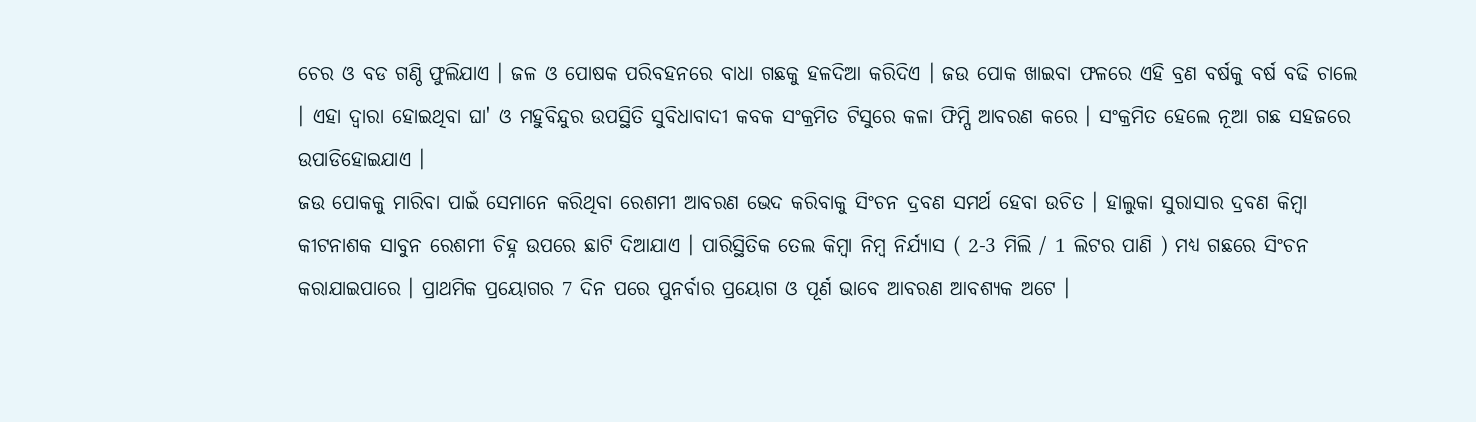ଚେର ଓ ବଡ ଗଣ୍ଠି ଫୁଲିଯାଏ । ଜଳ ଓ ପୋଷକ ପରିବହନରେ ବାଧା ଗଛକୁ ହଳଦିଆ କରିଦିଏ । ଜଉ ପୋକ ଖାଇବା ଫଳରେ ଏହି ବ୍ରଣ ବର୍ଷକୁ ବର୍ଷ ବଢି ଚାଲେ । ଏହା ଦ୍ଵାରା ହୋଇଥିବା ଘା' ଓ ମହୁବିନ୍ଦୁର ଉପସ୍ଥିତି ସୁବିଧାବାଦୀ କବକ ସଂକ୍ରମିତ ଟିସୁରେ କଳା ଫିମ୍ପି ଆବରଣ କରେ । ସଂକ୍ରମିତ ହେଲେ ନୂଆ ଗଛ ସହଜରେ ଉପାଡିହୋଇଯାଏ ।
ଜଉ ପୋକକୁ ମାରିବା ପାଇଁ ସେମାନେ କରିଥିବା ରେଶମୀ ଆବରଣ ଭେଦ କରିବାକୁ ସିଂଚନ ଦ୍ରବଣ ସମର୍ଥ ହେବା ଉଚିତ । ହାଲୁକା ସୁରାସାର ଦ୍ରବଣ କିମ୍ବା କୀଟନାଶକ ସାବୁନ ରେଶମୀ ଚିହ୍ନ ଉପରେ ଛାଟି ଦିଆଯାଏ । ପାରିସ୍ଥିତିକ ତେଲ କିମ୍ବା ନିମ୍ବ ନିର୍ଯ୍ୟାସ ( 2-3 ମିଲି / 1 ଲିଟର ପାଣି ) ମଧ୍ୟ ଗଛରେ ସିଂଚନ କରାଯାଇପାରେ । ପ୍ରାଥମିକ ପ୍ରୟୋଗର 7 ଦିନ ପରେ ପୁନର୍ବାର ପ୍ରୟୋଗ ଓ ପୂର୍ଣ ଭାବେ ଆବରଣ ଆବଶ୍ୟକ ଅଟେ ।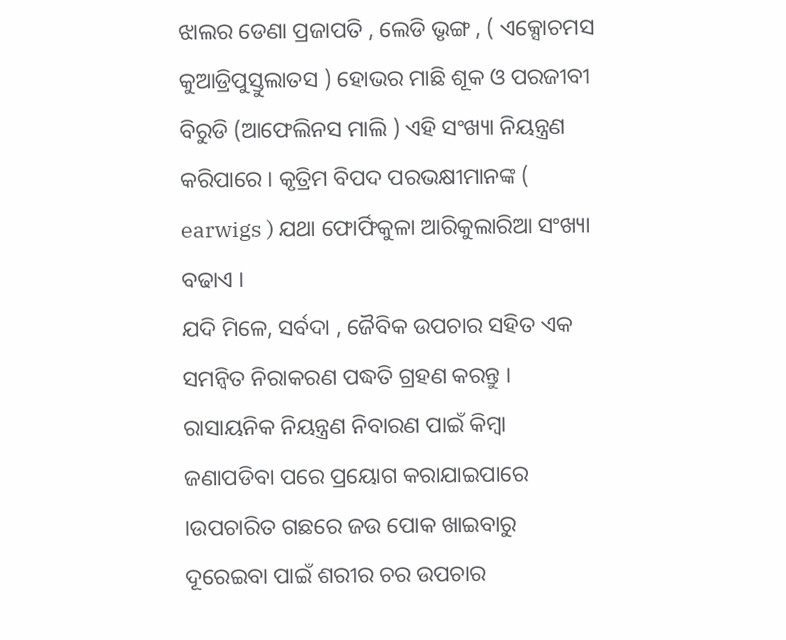ଝାଲର ଡେଣା ପ୍ରଜାପତି , ଲେଡି ଭୃଙ୍ଗ , ( ଏକ୍ସୋଚମସ କୁଆଡ୍ରିପୁସ୍ତୁଲାତସ ) ହୋଭର ମାଛି ଶୂକ ଓ ପରଜୀବୀ ବିରୁଡି (ଆଫେଲିନସ ମାଲି ) ଏହି ସଂଖ୍ୟା ନିୟନ୍ତ୍ରଣ କରିପାରେ । କୃତ୍ରିମ ବିପଦ ପରଭକ୍ଷୀମାନଙ୍କ ( earwigs ) ଯଥା ଫୋର୍ଫିକୁଳା ଆରିକୁଲାରିଆ ସଂଖ୍ୟା ବଢାଏ ।
ଯଦି ମିଳେ, ସର୍ବଦା , ଜୈବିକ ଉପଚାର ସହିତ ଏକ ସମନ୍ଵିତ ନିରାକରଣ ପଦ୍ଧତି ଗ୍ରହଣ କରନ୍ତୁ । ରାସାୟନିକ ନିୟନ୍ତ୍ରଣ ନିବାରଣ ପାଇଁ କିମ୍ବା ଜଣାପଡିବା ପରେ ପ୍ରୟୋଗ କରାଯାଇପାରେ ।ଉପଚାରିତ ଗଛରେ ଜଉ ପୋକ ଖାଇବାରୁ ଦୂରେଇବା ପାଇଁ ଶରୀର ଚର ଉପଚାର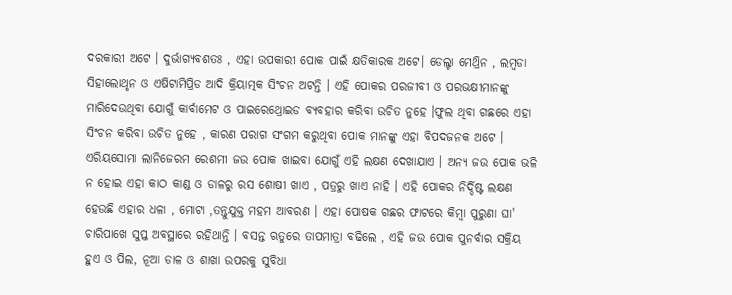ଦରକାରୀ ଅଟେ । ଦୁର୍ଭାଗ୍ୟବଶତଃ , ଏହା ଉପକାରୀ ପୋକ ପାଇଁ କ୍ଷତିକାରକ ଅଟେ। ଡେଲ୍ଟା ମେଥ୍ରିନ , ଲମ୍ବଡା ସିହାଲୋଥୃନ ଓ ଏଷିଟାମିପ୍ରିଡ ଆଦି କ୍ରିୟାତ୍ମକ ସିଂଚନ ଅଟନ୍ତି । ଏହି ପୋକର ପରଜୀବୀ ଓ ପରଭକ୍ଷୀମାନଙ୍କୁ ମାରିଦେଉଥିବା ଯୋଗୁଁ କାର୍ବାମେଟ ଓ ପାଇରେଥ୍ରୋଇଡ ବ୍ୟବହାର କରିବା ଉଚିତ ନୁହେ ।ଫୁଲ ଥିବା ଗଛରେ ଏହା ସିଂଚନ କରିବା ଉଚିତ ନୁହେ , କାରଣ ପରାଗ ସଂଗମ କରୁଥିବା ପୋକ ମାନଙ୍କୁ ଏହା ବିପଦଜନକ ଅଟେ ।
ଏରିୟସୋମା ଲାନିଜେରମ ରେଶମୀ ଜଉ ପୋକ ଖାଇବା ଯୋଗୁଁ ଏହି ଲକ୍ଷଣ ଦେଖାଯାଏ । ଅନ୍ୟ ଜଉ ପୋକ ଭଳି ନ ହୋଇ ଏହା କାଠ କାଣ୍ଡ ଓ ଡାଳରୁ ରସ ଶୋଷୀ ଖାଏ , ପତ୍ରରୁ ଖାଏ ନାହି । ଏହି ପୋକର ନିର୍ଦ୍ଦିଷ୍ଟ ଲକ୍ଷଣ ହେଉଛି ଏହାର ଧଳା , ମୋଟା ,ତନ୍ତୁଯୁକ୍ତ ମହମ ଆବରଣ । ଏହା ପୋଷକ ଗଛର ଫାଟରେ କିମ୍ବା ପୁରୁଣା ଘା' ଚାରିପାଖେ ସୁପ୍ତ ଅବସ୍ଥାରେ ରହିଥାନ୍ତି । ବସନ୍ତ ଋତୁରେ ତାପମାତ୍ରା ବଢିଲେ , ଏହି ଜଉ ପୋକ ପୁନର୍ବାର ସକ୍ରିୟ ହୁଏ ଓ ପିଲ, ନୂଆ ଡାଳ ଓ ଶାଖା ଉପରକୁ ସୁବିଧା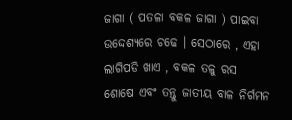ଜାଗା ( ପତଳା ବକଳ ଜାଗା ) ପାଇବା ଉଦ୍ଦେଶ୍ୟରେ ଚଢେ । ସେଠାରେ , ଏହା ଲାଗିପଡି ଖାଏ , ବକଳ ତଳୁ ରସ ଶୋଷେ ଏବଂ ତନ୍ତୁ ଜାତୀୟ ବାଳ ନିର୍ଗମନ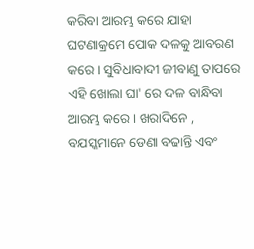କରିବା ଆରମ୍ଭ କରେ ଯାହା ଘଟଣାକ୍ରମେ ପୋକ ଦଳକୁ ଆବରଣ କରେ । ସୁବିଧାବାଦୀ ଜୀବାଣୁ ତାପରେ ଏହି ଖୋଲା ଘା' ରେ ଦଳ ବାନ୍ଧିବା ଆରମ୍ଭ କରେ । ଖରାଦିନେ , ବଯସ୍କମାନେ ଡେଣା ବଢାନ୍ତି ଏବଂ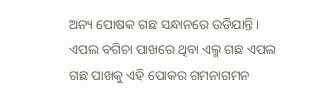ଅନ୍ୟ ପୋଷକ ଗଛ ସନ୍ଧାନରେ ଉଡିଯାନ୍ତି । ଏପଲ ବଗିଚା ପାଖରେ ଥିବା ଏଲ୍ମ ଗଛ ଏପଲ ଗଛ ପାଖକୁ ଏହି ପୋକର ଗମନାଗମନ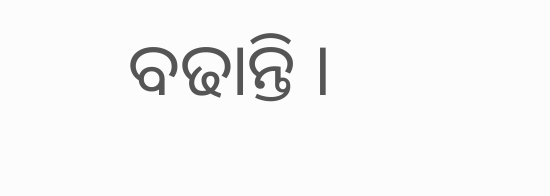ବଢାନ୍ତି ।